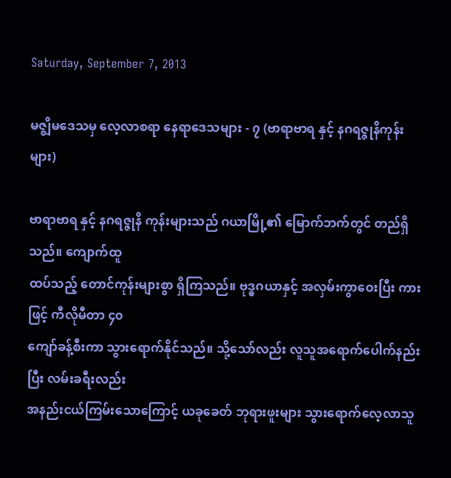Saturday, September 7, 2013

မဇ္ဈိမဒေသမှ လေ့လာစရာ နေရာဒေသများ - ၇ (ဗာရာဗာရ နှင့် နဂရဇ္ဇုနိကုန်းများ)

ဗာရာဗာရ နှင့် နဂရဇ္ဇုနိ ကုန်းများသည် ဂယာမြို့၏ မြောက်ဘက်တွင် တည်ရှိသည်။ ကျောက်ထူ
ထပ်သည့် တောင်ကုန်းများစွာ ရှိကြသည်။ ဗုဒ္ဓဂယာနှင့် အလှမ်းကွာဝေးပြီး ကားဖြင့် ကီလိုမီတာ ၄၀
ကျော်ခန့်စီးကာ သွားရောက်နိုင်သည်။ သို့သော်လည်း လူသူအရောက်ပေါက်နည်းပြီး လမ်းခရီးလည်း
အနည်းငယ်ကြမ်းသောကြောင့် ယခုခေတ် ဘုရားဖူးများ သွားရောက်လေ့လာသူ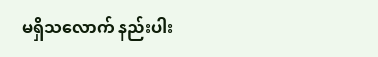မရှိသလောက် နည်းပါး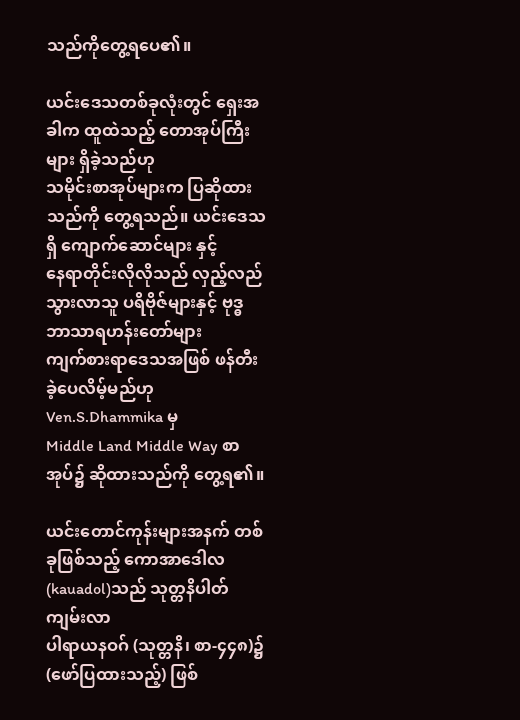သည်ကိုတွေ့ရပေ၏။

ယင်းဒေသတစ်ခုလုံးတွင် ရှေးအခါက ထူထဲသည့် တောအုပ်ကြီးများ ရှိခဲ့သည်ဟု
သမိုင်းစာအုပ်များက ပြဆိုထားသည်ကို တွေ့ရသည်။ ယင်းဒေသရှိ ကျောက်ဆောင်များ နှင့်
နေရာတိုင်းလိုလိုသည် လှည့်လည်သွားလာသူ ပရိဗိုဇ်များနှင့် ဗုဒ္ဓဘာသာရဟန်းတော်များ
ကျက်စားရာဒေသအဖြစ် ဖန်တီးခဲ့ပေလိမ့်မည်ဟု Ven.S.Dhammika မှ
Middle Land Middle Way စာအုပ်၌ ဆိုထားသည်ကို တွေ့ရ၏။

ယင်းတောင်ကုန်းများအနက် တစ်ခုဖြစ်သည့် ကောအာဒေါလ (kauadol)သည် သုတ္တနိပါတ်ကျမ်းလာ
ပါရာယနဝဂ် (သုတ္တနိ၊ စာ-၄၄၈)၌ (ဖော်ပြထားသည့်) ဖြစ်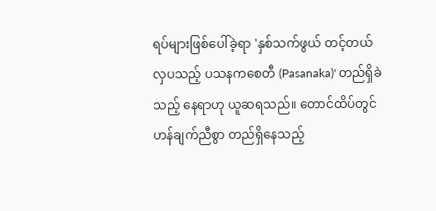ရပ်များဖြစ်ပေါ်ခဲ့ရာ 'နှစ်သက်ဖွယ် တင့်တယ်
လှပသည့် ပသနကစေတီ (Pasanaka)' တည်ရှိခဲသည့် နေရာဟု ယူဆရသည်။ တောင်ထိပ်တွင်
ဟန်ချက်ညီစွာ တည်ရှိနေသည့်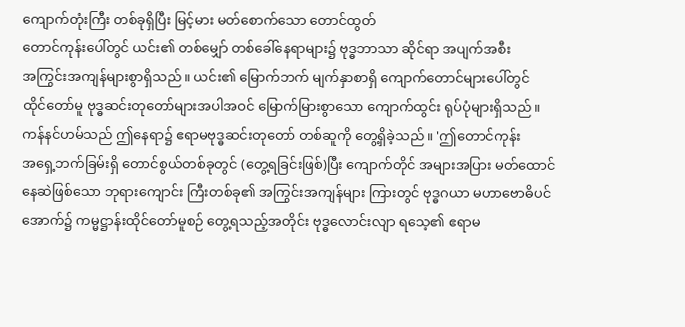ကျောက်တုံးကြီး တစ်ခုရှိပြီး မြင့်မား မတ်စောက်သော တောင်ထွတ်
တောင်ကုန်းပေါ်တွင် ယင်း၏ တစ်မျှော် တစ်ခေါ်နေရာများ၌ ဗုဒ္ဓဘာသာ ဆိုင်ရာ အပျက်အစီး
အကြွင်းအကျန်များစွာရှိသည်။ ယင်း၏ မြောက်ဘက် မျက်နှာစာရှိ ကျောက်တောင်များပေါ်တွင်
ထိုင်တော်မူ ဗုဒ္ဓဆင်းတုတော်များအပါအဝင် မြောက်မြားစွာသော ကျောက်ထွင်း ရုပ်ပုံများရှိသည်။
ကန်နင်ဟမ်သည် ဤနေရာ၌ ဧရာမဗုဒ္ဓဆင်းတုတော် တစ်ဆူကို တွေ့ရှိခဲ့သည်။ 'ဤတောင်ကုန်း
အရှေ့ဘက်ခြမ်းရှိ တောင်စွယ်တစ်ခုတွင် (တွေ့ရခြင်းဖြစ်)ပြီး ကျောက်တိုင် အများအပြား မတ်ထောင်
နေဆဲဖြစ်သော ဘုရားကျောင်း ကြီးတစ်ခု၏ အကြွင်းအကျန်များ ကြားတွင် ဗုဒ္ဓဂယာ မဟာဗောဓိပင်
အောက်၌ ကမ္မဋ္ဌာန်းထိုင်တော်မူစဉ် တွေ့ရသည့်အတိုင်း ဗုဒ္ဓလောင်းလျာ ရသေ့၏ ဧရာမ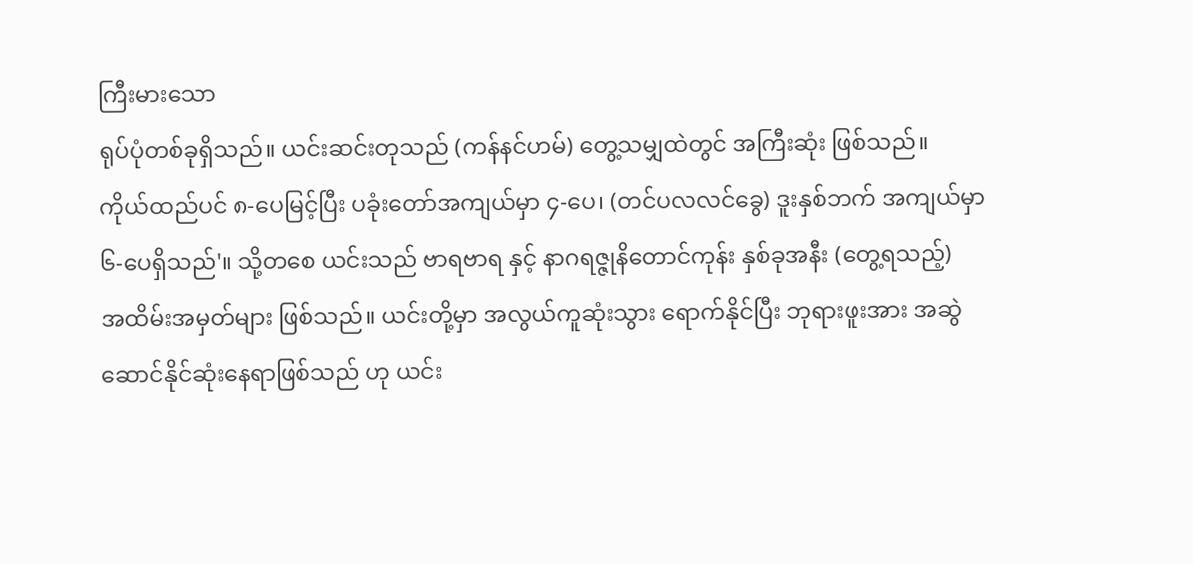ကြီးမားသော
ရုပ်ပုံတစ်ခုရှိသည်။ ယင်းဆင်းတုသည် (ကန်နင်ဟမ်) တွေ့သမျှထဲတွင် အကြီးဆုံး ဖြစ်သည်။
ကိုယ်ထည်ပင် ၈-ပေမြင့်ပြီး ပခုံးတော်အကျယ်မှာ ၄-ပေ၊ (တင်ပလလင်ခွေ) ဒူးနှစ်ဘက် အကျယ်မှာ
၆-ပေရှိသည်'။ သို့တစေ ယင်းသည် ဗာရဗာရ နှင့် နာဂရဇ္ဇုနိတောင်ကုန်း နှစ်ခုအနီး (တွေ့ရသည့်)
အထိမ်းအမှတ်များ ဖြစ်သည်။ ယင်းတို့မှာ အလွယ်ကူဆုံးသွား ရောက်နိုင်ပြီး ဘုရားဖူးအား အဆွဲ
ဆောင်နိုင်ဆုံးနေရာဖြစ်သည် ဟု ယင်း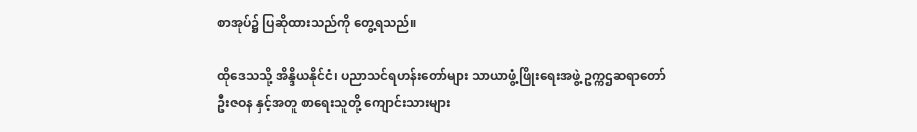စာအုပ်၌ ပြဆိုထားသည်ကို တွေ့ရသည်။

ထိုဒေသသို့ အိန္ဒိယနိုင်ငံ၊ ပညာသင်ရဟန်းတော်များ သာယာဖွံ့ဖြိုးရေးအဖွဲ့ ဥက္ကဌဆရာတော်
ဦးဇဝန နှင့်အတူ စာရေးသူတို့ ကျောင်းသားများ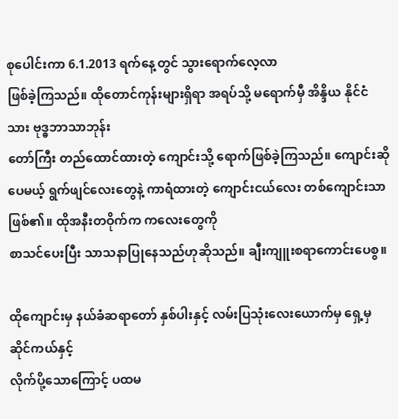စုပေါင်းကာ 6.1.2013 ရက်နေ့တွင် သွားရောက်လေ့လာ
ဖြစ်ခဲ့ကြသည်။ ထိုတောင်ကုန်းများရှိရာ အရပ်သို့ မရောက်မှီ အိန္ဒိယ နိုင်ငံသား ဗုဒ္ဓဘာသာဘုန်း
တော်ကြီး တည်ထောင်ထားတဲ့ ကျောင်းသို့ ရောက်ဖြစ်ခဲ့ကြသည်။ ကျောင်းဆိုပေမယ့် ရွက်ဖျင်လေးတွေနဲ့ ကာရံထားတဲ့ ကျောင်းငယ်လေး တစ်ကျောင်းသာ ဖြစ်၏။ ထိုအနီးတဝိုက်က ကလေးတွေကို
စာသင်ပေးပြီး သာသနာပြုနေသည်ဟုဆိုသည်။ ချီးကျူးစရာကောင်းပေစွ။

ထိုကျောင်းမှ နယ်ခံဆရာတော် နှစ်ပါးနှင့် လမ်းပြသုံးလေးယောက်မှ ရှေ့မှ ဆိုင်ကယ်နှင့်
လိုက်ပို့သောကြောင့် ပထမ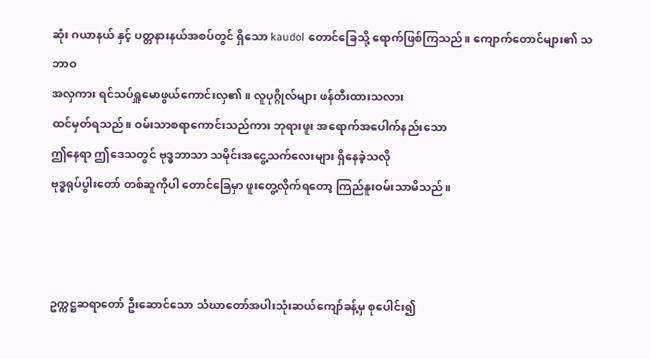ဆုံး ဂယာနယ် နှင့် ပတ္တနားနယ်အစပ်တွင် ရှိသော kaudol တောင်ခြေသို့ ရောက်ဖြစ်ကြသည်။ ကျောက်တောင်များ၏ သဘာဝ
အလှကား ရင်သပ်ရှူမောဖွယ်ကောင်းလှ၏။ လူပုဂ္ဂိုလ်များ ဖန်တီးထားသလား
ထင်မှတ်ရသည်။ ဝမ်းသာစရာကောင်းသည်ကား ဘုရားဖူး အရောက်အပေါက်နည်းသော
ဤနေရာ ဤဒေသတွင် ဗုဒ္ဓဘာသာ သမိုင်းအငွေ့သက်လေးများ ရှိနေခဲ့သလို
ဗုဒ္ဓရုပ်ပွါးတော် တစ်ဆူကိုပါ တောင်ခြေမှာ ဖူးတွေ့လိုက်ရတော့ ကြည်နူးဝမ်းသာမိသည်။



ဥက္ကဋ္ဌဆရာတော် ဦးဆောင်သော သံဃာတော်အပါးသုံးဆယ်ကျော်ခန့်မှ စုပေါင်း၍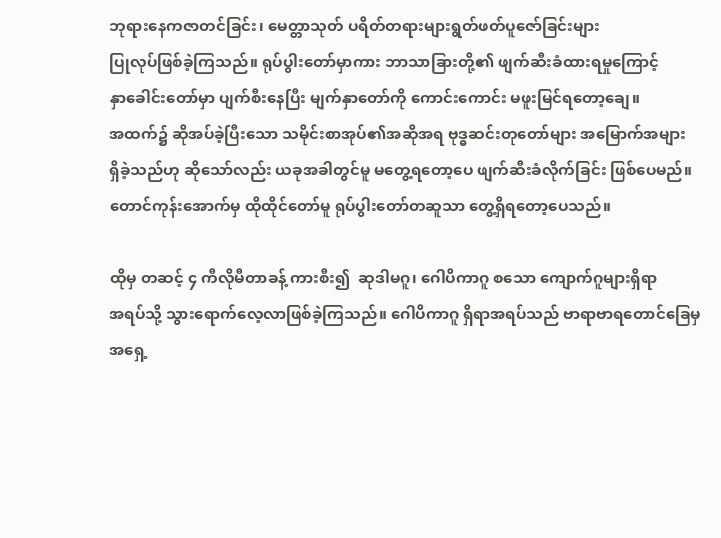ဘုရားနေကဇာတင်ခြင်း၊ မေတ္တာသုတ် ပရိတ်တရားများရွတ်ဖတ်ပူဇော်ခြင်းများ
ပြုလုပ်ဖြစ်ခဲ့ကြသည်။ ရုပ်ပွါးတော်မှာကား ဘာသာခြားတို့၏ ဖျက်ဆီးခံထားရမှုကြောင့်
နှာခေါင်းတော်မှာ ပျက်စီးနေပြီး မျက်နှာတော်ကို ကောင်းကောင်း မဖူးမြင်ရတော့ချေ။
အထက်၌ ဆိုအပ်ခဲ့ပြီးသော သမိုင်းစာအုပ်၏အဆိုအရ ဗုဒ္ဓဆင်းတုတော်များ အမြောက်အများ
ရှိခဲ့သည်ဟု ဆိုသော်လည်း ယခုအခါတွင်မူ မတွေ့ရတော့ပေ ဖျက်ဆီးခံလိုက်ခြင်း ဖြစ်ပေမည်။
တောင်ကုန်းအောက်မှ ထိုထိုင်တော်မူ ရုပ်ပွါးတော်တဆူသာ တွေ့ရှိရတော့ပေသည်။

ထိုမှ တဆင့် ၄ ကီလိုမီတာခန့် ကားစီး၍  ဆုဒါမဂူ၊ ဂေါပိကာဂူ စသော ကျောက်ဂူများရှိရာ
အရပ်သို့ သွားရောက်လေ့လာဖြစ်ခဲ့ကြသည်။ ဂေါပိကာဂူ ရှိရာအရပ်သည် ဗာရာဗာရတောင်ခြေမှ
အရှေ့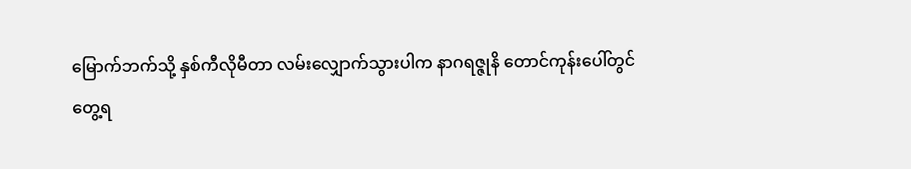မြောက်ဘက်သို့ နှစ်ကီလိုမီတာ လမ်းလျှောက်သွားပါက နာဂရဇ္ဇုနိ တောင်ကုန်းပေါ်တွင်
တွေ့ရ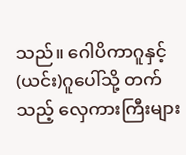သည်။ ဂေါပိကာဂူနှင့်(ယင်း)ဂူပေါ်သို့ တက်သည့် လှေကားကြီးများ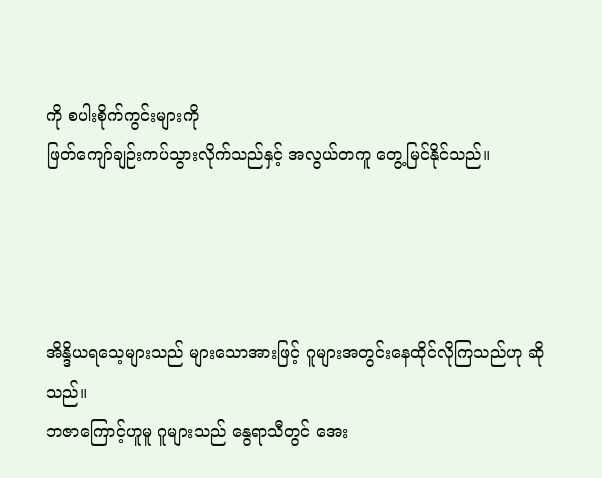ကို စပါးစိုက်ကွင်းများကို
ဖြတ်ကျော်ချဉ်းကပ်သွားလိုက်သည်နှင့် အလွယ်တကူ တွေ့မြင်နိုင်သည်။




အိန္ဒိယရသေ့များသည် များသောအားဖြင့် ဂူများအတွင်းနေထိုင်လိုကြသည်ဟု ဆိုသည်။
ဘဇာကြောင့်ဟူမူ ဂူများသည် နွေရာသီတွင် အေး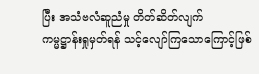ပြီး အသံဗလံဆူညံမှု တိတ်ဆိတ်လျက်
ကမ္မဋ္ဌာန်းရှုမှတ်ရန် သင့်လျော်ကြသောကြောင့်ဖြစ်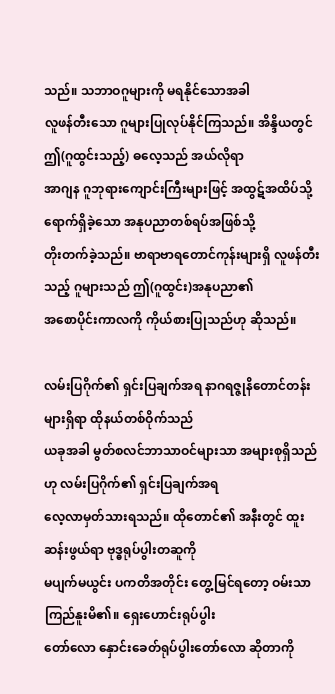သည်။ သဘာဝဂူများကို မရနိုင်သောအခါ
လူဖန်တီးသော ဂူများပြုလုပ်နိုင်ကြသည်။ အိန္ဒိယတွင် ဤ(ဂူထွင်းသည့်) ဓလေ့သည် အယ်လိုရာ
အာဂျန ဂူဘုရားကျောင်းကြီးများဖြင့် အထွဋ်အထိပ်သို့ရောက်ရှိခဲ့သော အနုပညာတစ်ရပ်အဖြစ်သို့
တိုးတက်ခဲ့သည်။ ဗာရာဗာရတောင်ကုန်းများရှိ လူဖန်တီးသည့် ဂူများသည် ဤ(ဂူထွင်း)အနုပညာ၏
အစောပိုင်းကာလကို ကိုယ်စားပြုသည်ဟု ဆိုသည်။

လမ်းပြဂိုက်၏ ရှင်းပြချက်အရ နာဂရဇ္ဇုနိတောင်တန်းများရှိရာ ထိုနယ်တစ်ဝိုက်သည်
ယခုအခါ မွတ်စလင်ဘာသာဝင်များသာ အများစုရှိသည်ဟု လမ်းပြဂိုက်၏ ရှင်းပြချက်အရ
လေ့လာမှတ်သားရသည်။ ထိုတောင်၏ အနီးတွင် ထူးဆန်းဖွယ်ရာ ဗုဒ္ဓရုပ်ပွါးတဆူကို
မပျက်မယွင်း ပကတိအတိုင်း တွေ့မြင်ရတော့ ဝမ်းသာကြည်နူးမိ၏။ ရှေးဟောင်းရုပ်ပွါး
တော်လော နှောင်းခေတ်ရုပ်ပွါးတော်လော ဆိုတာကို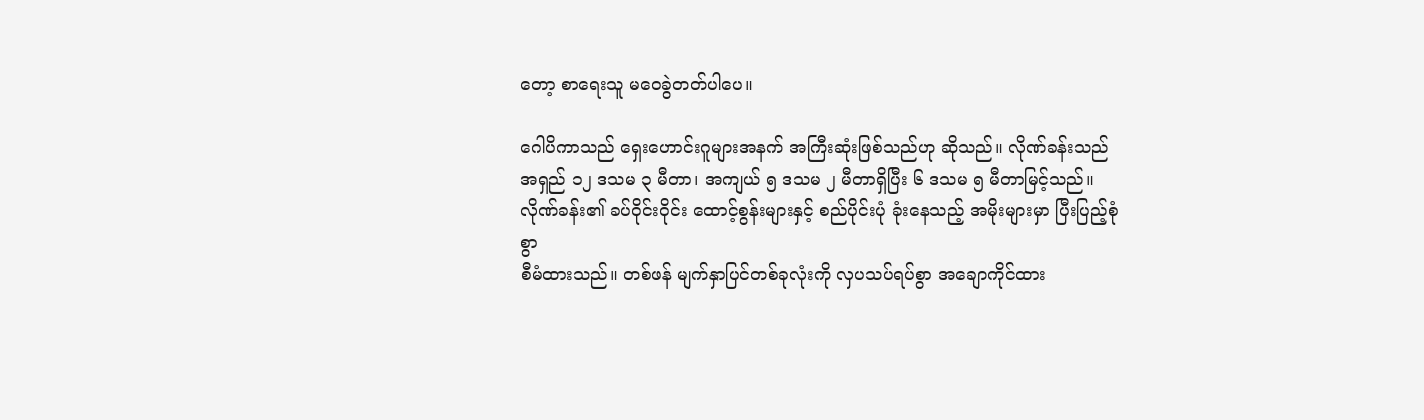တော့ စာရေးသူ မဝေခွဲတတ်ပါပေ။

ဂေါပိကာသည် ရှေးဟောင်းဂူများအနက် အကြီးဆုံးဖြစ်သည်ဟု ဆိုသည်။ လိုဏ်ခန်းသည်
အရှည် ၁၂ ဒသမ ၃ မီတာ၊ အကျယ် ၅ ဒသမ ၂ မီတာရှိပြီး ၆ ဒသမ ၅ မီတာမြင့်သည်။
လိုဏ်ခန်း၏ ခပ်ဝိုင်းဝိုင်း ထောင့်စွန်းများနှင့် စည်ပိုင်းပုံ ခုံးနေသည့် အမိုးများမှာ ပြီးပြည့်စုံစွာ
စီမံထားသည်။ တစ်ဖန် မျက်နှာပြင်တစ်ခုလုံးကို လှပသပ်ရပ်စွာ အချောကိုင်ထား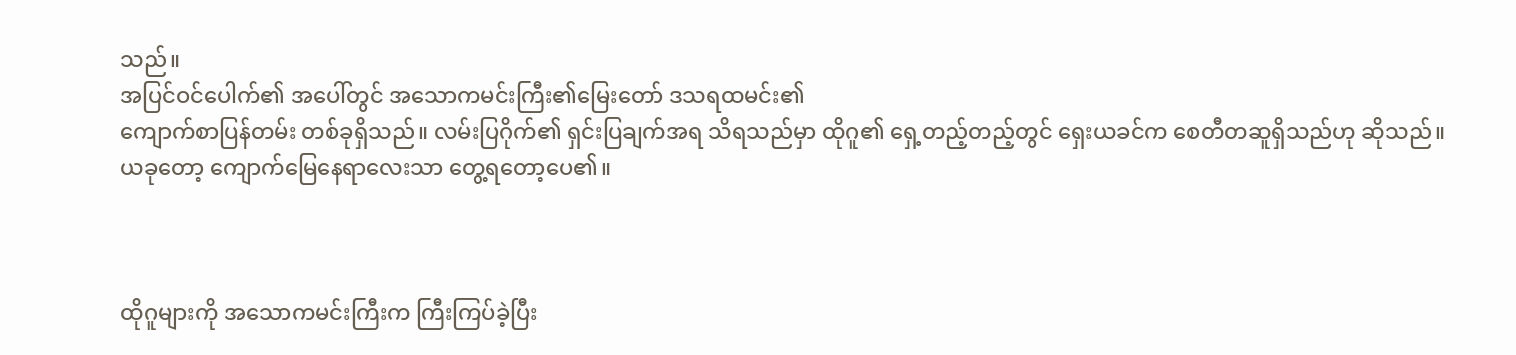သည်။
အပြင်ဝင်ပေါက်၏ အပေါ်တွင် အသောကမင်းကြီး၏မြေးတော် ဒသရထမင်း၏
ကျောက်စာပြန်တမ်း တစ်ခုရှိသည်။ လမ်းပြဂိုက်၏ ရှင်းပြချက်အရ သိရသည်မှာ ထိုဂူ၏ ရှေ့တည့်တည့်တွင် ရှေးယခင်က စေတီတဆူရှိသည်ဟု ဆိုသည်။
ယခုတော့ ကျောက်မြေနေရာလေးသာ တွေ့ရတော့ပေ၏။



ထိုဂူများကို အသောကမင်းကြီးက ကြီးကြပ်ခဲ့ပြီး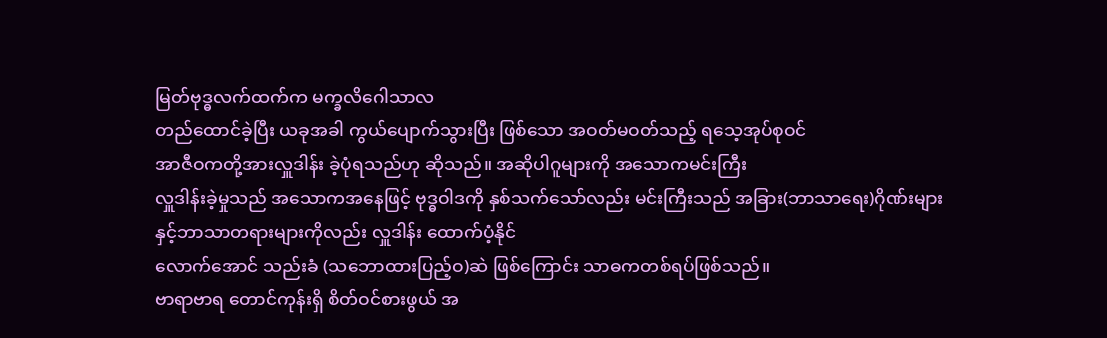မြတ်ဗုဒ္ဓလက်ထက်က မက္ခလိဂေါသာလ
တည်ထောင်ခဲ့ပြီး ယခုအခါ ကွယ်ပျောက်သွားပြီး ဖြစ်သော အဝတ်မဝတ်သည့် ရသေ့အုပ်စုဝင်
အာဇီဝကတို့အားလှူဒါန်း ခဲ့ပုံရသည်ဟု ဆိုသည်။ အဆိုပါဂူများကို အသောကမင်းကြီး
လှူဒါန်းခဲ့မှုသည် အသောကအနေဖြင့် ဗုဒ္ဓဝါဒကို နှစ်သက်သော်လည်း မင်းကြီးသည် အခြား(ဘာသာရေး)ဂိုဏ်းများနှင့်ဘာသာတရားများကိုလည်း လှူဒါန်း ထောက်ပံ့နိုင်
လောက်အောင် သည်းခံ (သဘောထားပြည့်ဝ)ဆဲ ဖြစ်ကြောင်း သာဓကတစ်ရပ်ဖြစ်သည်။
ဗာရာဗာရ တောင်ကုန်းရှိ စိတ်ဝင်စားဖွယ် အ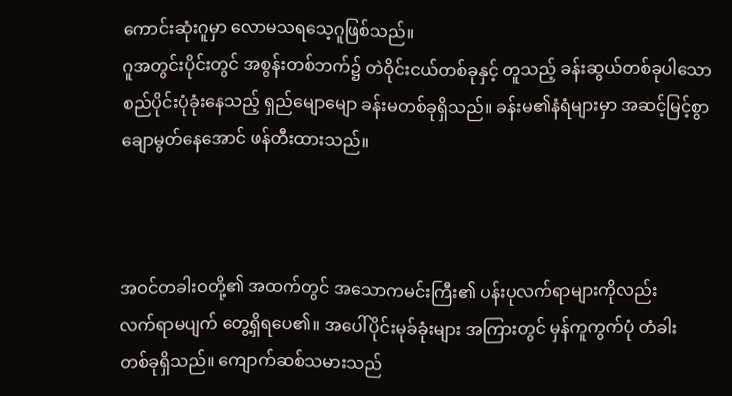ကောင်းဆုံးဂူမှာ လောမသရသေ့ဂူဖြစ်သည်။
ဂူအတွင်းပိုင်းတွင် အစွန်းတစ်ဘက်၌ တဲဝိုင်းငယ်တစ်ခုနှင့် တူသည့် ခန်းဆွယ်တစ်ခုပါသော
စည်ပိုင်းပုံခုံးနေသည့် ရှည်မျောမျော ခန်းမတစ်ခုရှိသည်။ ခန်းမ၏နံရံများမှာ အဆင့်မြင့်စွာ
ချောမွတ်နေအောင် ဖန်တီးထားသည်။



အဝင်တခါးဝတို့၏ အထက်တွင် အသောကမင်းကြီး၏ ပန်းပုလက်ရာများကိုလည်း
လက်ရာမပျက် တွေ့ရှိရပေ၏။ အပေါ်ပိုင်းမုခ်ခုံးများ အကြားတွင် မှန်ကူကွက်ပုံ တံခါး
တစ်ခုရှိသည်။ ကျောက်ဆစ်သမားသည်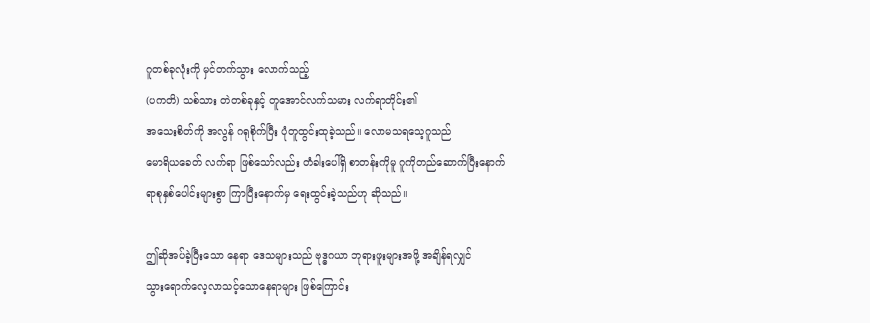ဂူတစ်ခုလုံးကို မှင်တက်သွား လောက်သည့်
(ပကတိ) သစ်သား တဲတစ်ခုနှင့် တူအောင်လက်သမား လက်ရာတိုင်း၏
အသေးစိတ်ကို အလွန် ဂရုစိုက်ပြီး ပုံတူထွင်းထုခဲ့သည်။ လောမသရသေ့ဂူသည်
မောရိယခေတ် လက်ရာ ဖြစ်သော်လည်း တံခါးပေါ်ရှိ စာတန်းကိုမူ ဂူကိုတည်ဆောက်ပြီးနောက်
ရာစုနှစ်ပေါင်းများစွာ ကြာပြီးနောက်မှ ရေးထွင်းခဲ့သည်ဟု ဆိုသည်။

ဤဆိုအပ်ခဲ့ပြီးသော နေရာ ဒေသများသည် ဗုဒ္ဓဂယာ ဘုရားဖူးများအဖို့ အချိန်ရလျှင်
သွားရောက်လေ့လာသင့်သောနေရာများ ဖြစ်ကြောင်း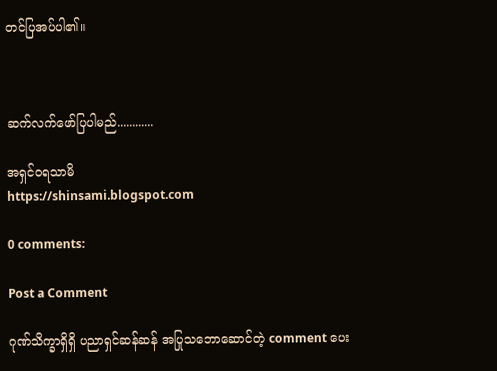တင်ပြအပ်ပါ၏။



ဆက်လက်ဖော်ပြပါမည်............

အရှင်ဝရသာမိ
https://shinsami.blogspot.com

0 comments:

Post a Comment

ဂုဏ်သိက္ခာရှိရှိ ပညာရှင်ဆန်ဆန် အပြုသဘောဆောင်တဲ့ comment ပေး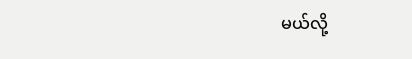မယ်လို့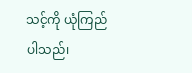သင့်ကို ယုံကြည်ပါသည်၊